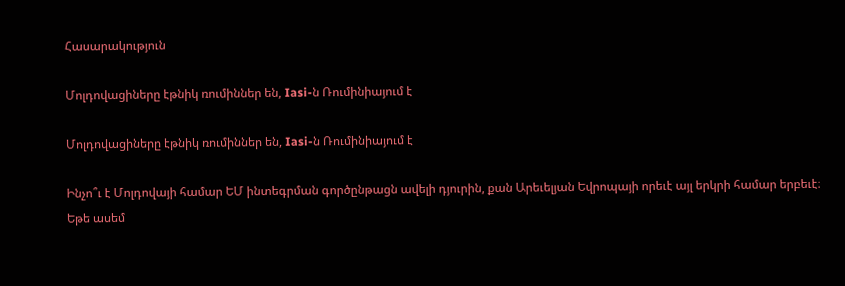Հասարակություն

Մոլդովացիները էթնիկ ռումիններ են, Iasi-ն Ռումինիայում է

Մոլդովացիները էթնիկ ռումիններ են, Iasi-ն Ռումինիայում է

Ինչո՞ւ է Մոլդովայի համար ԵՄ ինտեգրման գործընթացն ավելի դյուրին, քան Արեւելյան Եվրոպայի որեւէ այլ երկրի համար երբեւէ։ Եթե ասեմ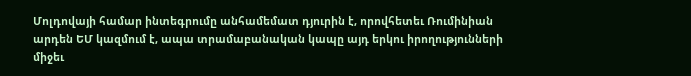Մոլդովայի համար ինտեգրումը անհամեմատ դյուրին է, որովհետեւ Ռումինիան արդեն ԵՄ կազմում է, ապա տրամաբանական կապը այդ երկու իրողությունների միջեւ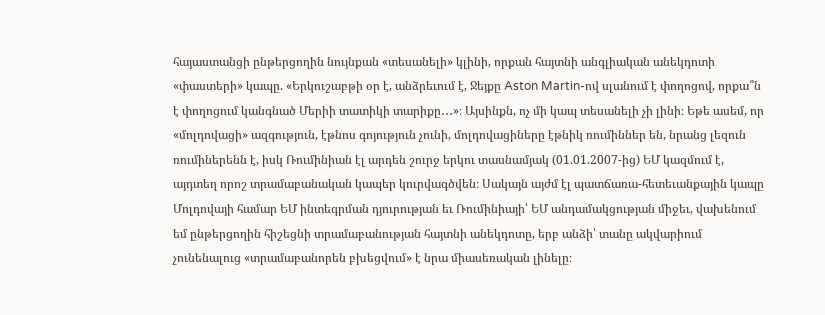հայաստանցի ընթերցողին նույնքան «տեսանելի» կլինի, որքան հայտնի անգլիական անեկդոտի «փաստերի» կապը. «Երկուշաբթի օր է, անձրեւում է, Ջեյքը Aston Martin-ով սլանում է փողոցով, որքա՞ն է փողոցում կանգնած Մերիի տատիկի տարիքը․․․»։ Այսինքն, ոչ մի կապ տեսանելի չի լինի։ Եթե ասեմ, որ «մոլդովացի» ազգություն, էթնոս գոյություն չունի, մոլդովացիները էթնիկ ռումիններ են, նրանց լեզուն ռումիներենն է, իսկ Ռումինիան էլ արդեն շուրջ երկու տասնամյակ (01.01.2007-ից) ԵՄ կազմում է, այդտեղ որոշ տրամաբանական կապեր կուրվագծվեն։ Սակայն այժմ էլ պատճառա-հետեւանքային կապը Մոլդովայի համար ԵՄ ինտեգրման դյուրության եւ Ռումինիայի՝ ԵՄ անդամակցության միջեւ, վախենում եմ ընթերցողին հիշեցնի տրամաբանության հայտնի անեկդոտը, երբ անձի՝ տանը ակվարիում չունենալուց «տրամաբանորեն բխեցվում» է նրա միասեռական լինելը։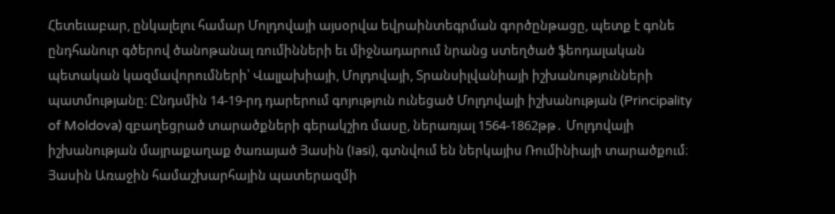Հետեւաբար, ընկալելու համար Մոլդովայի այսօրվա եվրաինտեգրման գործընթացը, պետք է գոնե ընդհանուր գծերով ծանոթանալ ռումինների եւ միջնադարում նրանց ստեղծած ֆեոդալական պետական կազմավորումների՝ Վալլախիայի, Մոլդովայի, Տրանսիլվանիայի իշխանությունների պատմությանը։ Ընդսմին 14-19-րդ դարերում գոյություն ունեցած Մոլդովայի իշխանության (Principality of Moldova) զբաղեցրած տարածքների գերակշիռ մասը, ներառյալ 1564-1862թթ․ Մոլդովայի իշխանության մայրաքաղաք ծառայած Յասին (Iasi), գտնվում են ներկայիս Ռումինիայի տարածքում։
Յասին Առաջին համաշխարհային պատերազմի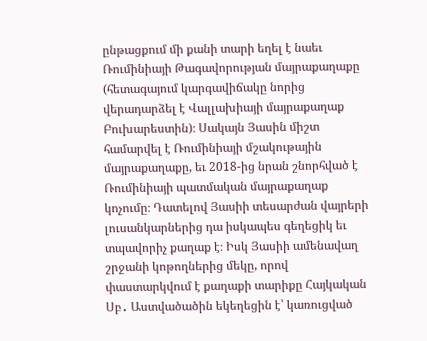ընթացքում մի քանի տարի եղել է նաեւ Ռումինիայի Թագավորության մայրաքաղաքը (հետագայում կարգավիճակը նորից վերադարձել է Վալլախիայի մայրաքաղաք Բուխարեստին)։ Սակայն Յասին միշտ համարվել է Ռումինիայի մշակութային մայրաքաղաքը, եւ 2018-ից նրան շնորհված է Ռումինիայի պատմական մայրաքաղաք կոչումը։ Դատելով Յասիի տեսարժան վայրերի լուսանկարներից դա իսկապես գեղեցիկ եւ տպավորիչ քաղաք է։ Իսկ Յասիի ամենավաղ շրջանի կոթողներից մեկը, որով փաստարկվում է քաղաքի տարիքը Հայկական Սբ․ Աստվածածին եկեղեցին է՝ կառուցված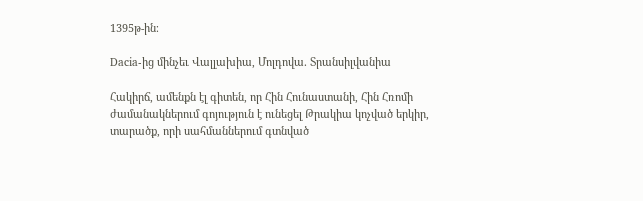1395թ-ին։

Dacia-ից մինչեւ Վալլախիա, Մոլդովա․ Տրանսիլվանիա

Հակիրճ, ամենքն էլ գիտեն, որ Հին Հունաստանի, Հին Հռոմի ժամանակներում գոյություն է ունեցել Թրակիա կոչված երկիր, տարածք, որի սահմաններում գտնված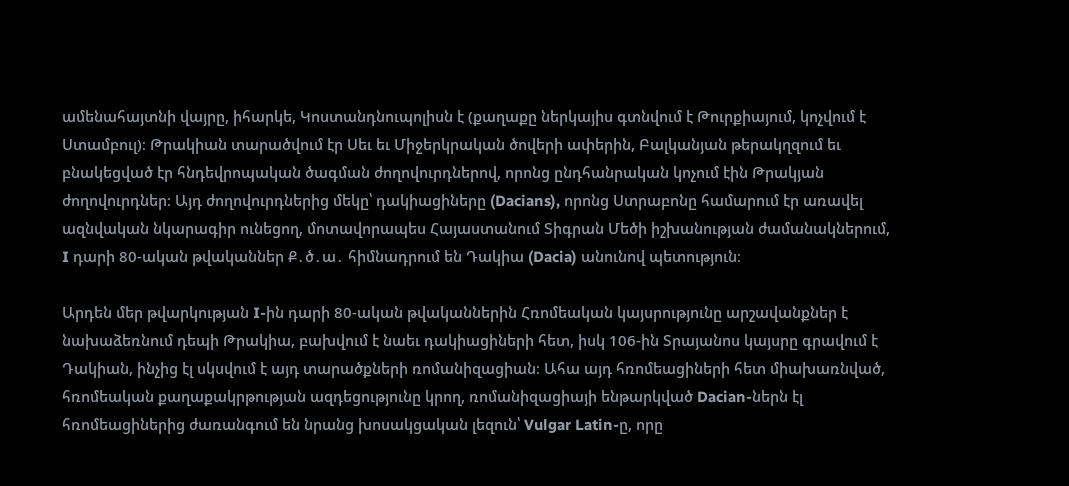ամենահայտնի վայրը, իհարկե, Կոստանդնուպոլիսն է (քաղաքը ներկայիս գտնվում է Թուրքիայում, կոչվում է Ստամբուլ)։ Թրակիան տարածվում էր Սեւ եւ Միջերկրական ծովերի ափերին, Բալկանյան թերակղզում եւ բնակեցված էր հնդեվրոպական ծագման ժողովուրդներով, որոնց ընդհանրական կոչում էին Թրակյան ժողովուրդներ։ Այդ ժողովուրդներից մեկը՝ դակիացիները (Dacians), որոնց Ստրաբոնը համարում էր առավել ազնվական նկարագիր ունեցող, մոտավորապես Հայաստանում Տիգրան Մեծի իշխանության ժամանակներում, I դարի 80-ական թվականներ Ք․ծ․ա․ հիմնադրում են Դակիա (Dacia) անունով պետություն։

Արդեն մեր թվարկության I-ին դարի 80-ական թվականներին Հռոմեական կայսրությունը արշավանքներ է նախաձեռնում դեպի Թրակիա, բախվում է նաեւ դակիացիների հետ, իսկ 106-ին Տրայանոս կայսրը գրավում է Դակիան, ինչից էլ սկսվում է այդ տարածքների ռոմանիզացիան։ Ահա այդ հռոմեացիների հետ միախառնված, հռոմեական քաղաքակրթության ազդեցությունը կրող, ռոմանիզացիայի ենթարկված Dacian-ներն էլ հռոմեացիներից ժառանգում են նրանց խոսակցական լեզուն՝ Vulgar Latin-ը, որը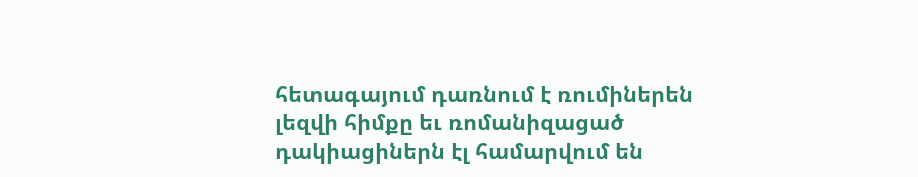հետագայում դառնում է ռումիներեն լեզվի հիմքը եւ ռոմանիզացած դակիացիներն էլ համարվում են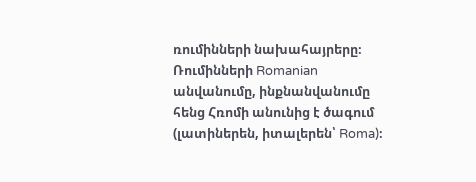ռումինների նախահայրերը։ Ռումինների Romanian անվանումը, ինքնանվանումը հենց Հռոմի անունից է ծագում (լատիներեն, իտալերեն՝ Roma)։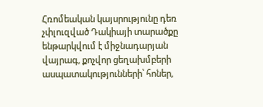Հռոմեական կայսրությունը դեռ չփլուզված Դակիայի տարածքը ենթարկվում է միջնադարյան վայրագ, քոչվոր ցեղախմբերի ասպատակությունների՝ հոներ,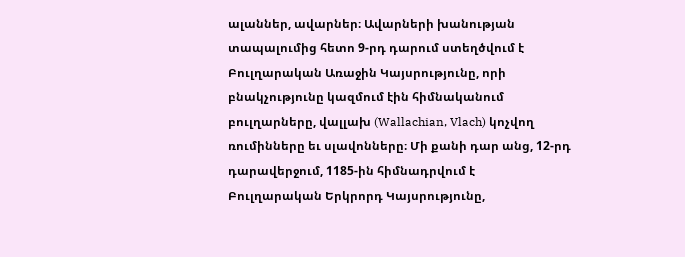ալաններ, ավարներ։ Ավարների խանության տապալումից հետո 9-րդ դարում ստեղծվում է Բուլղարական Առաջին Կայսրությունը, որի բնակչությունը կազմում էին հիմնականում բուլղարները, վալլախ (Wallachian, Vlach) կոչվող ռումինները եւ սլավոնները։ Մի քանի դար անց, 12-րդ դարավերջում, 1185-ին հիմնադրվում է Բուլղարական Երկրորդ Կայսրությունը,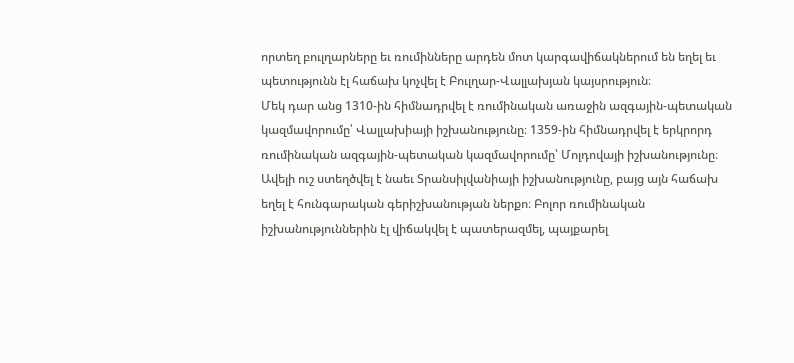որտեղ բուլղարները եւ ռումինները արդեն մոտ կարգավիճակներում են եղել եւ պետությունն էլ հաճախ կոչվել է Բուլղար-Վալլախյան կայսրություն։
Մեկ դար անց 1310-ին հիմնադրվել է ռումինական առաջին ազգային-պետական կազմավորումը՝ Վալլախիայի իշխանությունը։ 1359-ին հիմնադրվել է երկրորդ ռումինական ազգային-պետական կազմավորումը՝ Մոլդովայի իշխանությունը։ Ավելի ուշ ստեղծվել է նաեւ Տրանսիլվանիայի իշխանությունը, բայց այն հաճախ եղել է հունգարական գերիշխանության ներքո։ Բոլոր ռումինական իշխանություններին էլ վիճակվել է պատերազմել, պայքարել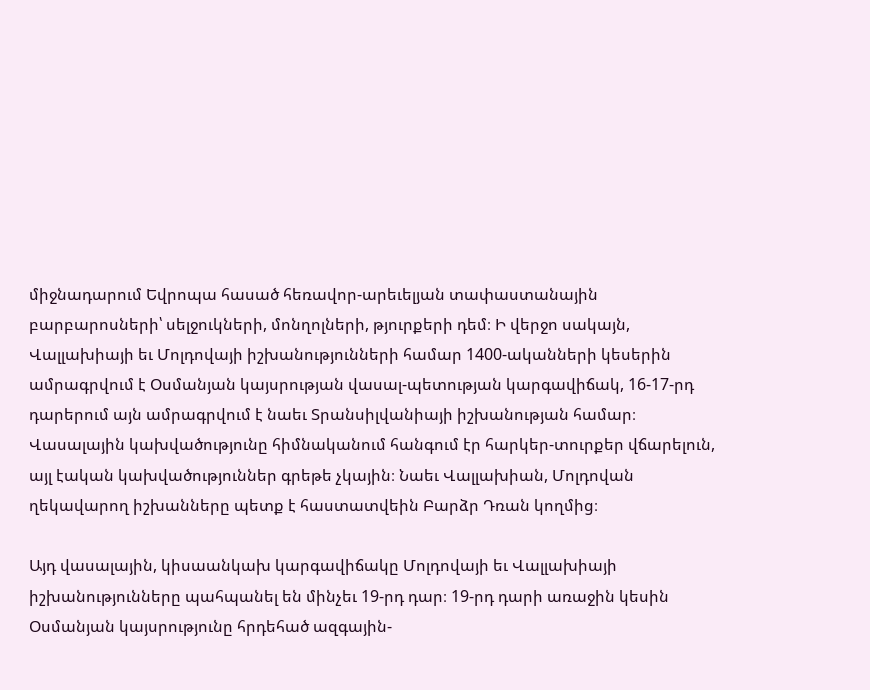միջնադարում Եվրոպա հասած հեռավոր-արեւելյան տափաստանային բարբարոսների՝ սելջուկների, մոնղոլների, թյուրքերի դեմ։ Ի վերջո սակայն, Վալլախիայի եւ Մոլդովայի իշխանությունների համար 1400-ականների կեսերին ամրագրվում է Օսմանյան կայսրության վասալ-պետության կարգավիճակ, 16-17-րդ դարերում այն ամրագրվում է նաեւ Տրանսիլվանիայի իշխանության համար։ Վասալային կախվածությունը հիմնականում հանգում էր հարկեր-տուրքեր վճարելուն, այլ էական կախվածություններ գրեթե չկային։ Նաեւ Վալլախիան, Մոլդովան ղեկավարող իշխանները պետք է հաստատվեին Բարձր Դռան կողմից։

Այդ վասալային, կիսաանկախ կարգավիճակը Մոլդովայի եւ Վալլախիայի իշխանությունները պահպանել են մինչեւ 19-րդ դար։ 19-րդ դարի առաջին կեսին Օսմանյան կայսրությունը հրդեհած ազգային-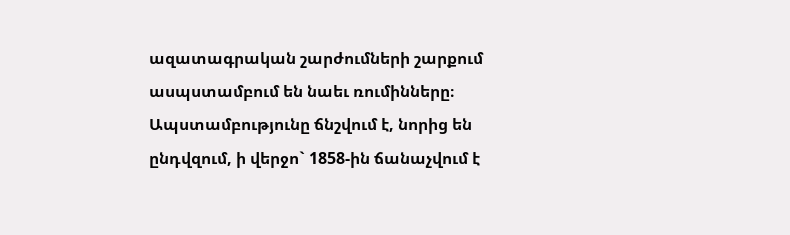ազատագրական շարժումների շարքում ասպստամբում են նաեւ ռումինները։ Ապստամբությունը ճնշվում է, նորից են ընդվզում, ի վերջո` 1858-ին ճանաչվում է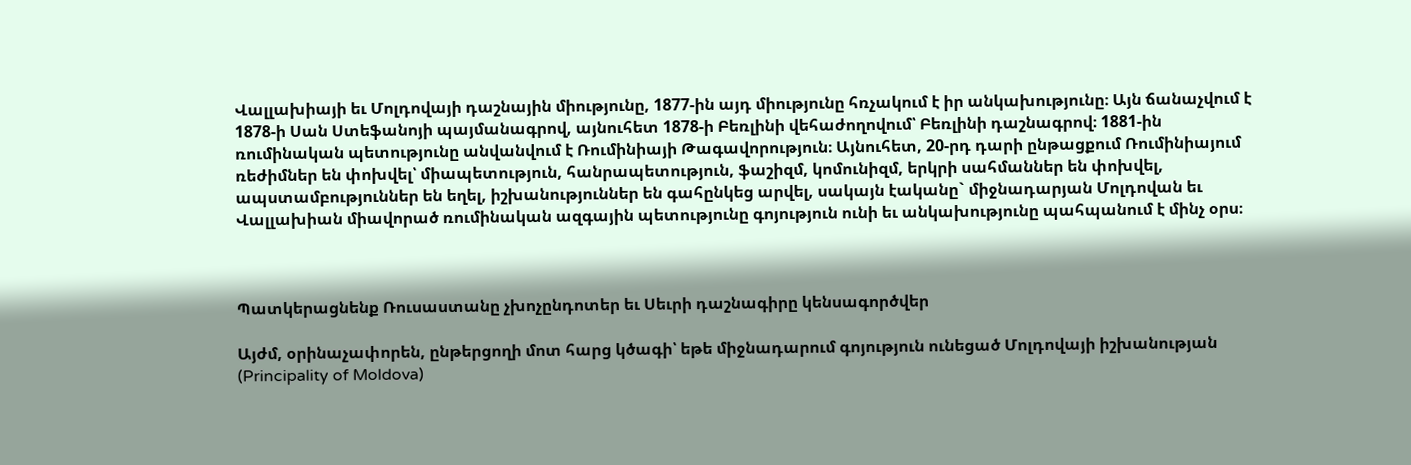Վալլախիայի եւ Մոլդովայի դաշնային միությունը, 1877-ին այդ միությունը հռչակում է իր անկախությունը։ Այն ճանաչվում է 1878-ի Սան Ստեֆանոյի պայմանագրով, այնուհետ 1878-ի Բեռլինի վեհաժողովում՝ Բեռլինի դաշնագրով։ 1881-ին ռումինական պետությունը անվանվում է Ռումինիայի Թագավորություն։ Այնուհետ, 20-րդ դարի ընթացքում Ռումինիայում ռեժիմներ են փոխվել՝ միապետություն, հանրապետություն, ֆաշիզմ, կոմունիզմ, երկրի սահմաններ են փոխվել, ապստամբություններ են եղել, իշխանություններ են գահընկեց արվել, սակայն էականը` միջնադարյան Մոլդովան եւ Վալլախիան միավորած ռումինական ազգային պետությունը գոյություն ունի եւ անկախությունը պահպանում է մինչ օրս։



Պատկերացնենք Ռուսաստանը չխոչընդոտեր եւ Սեւրի դաշնագիրը կենսագործվեր

Այժմ, օրինաչափորեն, ընթերցողի մոտ հարց կծագի՝ եթե միջնադարում գոյություն ունեցած Մոլդովայի իշխանության (Principality of Moldova)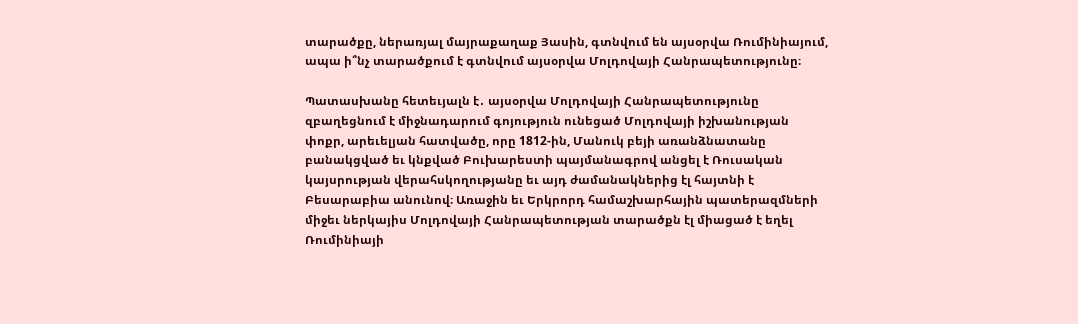տարածքը, ներառյալ մայրաքաղաք Յասին, գտնվում են այսօրվա Ռումինիայում, ապա ի՞նչ տարածքում է գտնվում այսօրվա Մոլդովայի Հանրապետությունը։

Պատասխանը հետեւյալն է․ այսօրվա Մոլդովայի Հանրապետությունը զբաղեցնում է միջնադարում գոյություն ունեցած Մոլդովայի իշխանության փոքր, արեւելյան հատվածը, որը 1812-ին, Մանուկ բեյի առանձնատանը բանակցված եւ կնքված Բուխարեստի պայմանագրով անցել է Ռուսական կայսրության վերահսկողությանը եւ այդ ժամանակներից էլ հայտնի է Բեսարաբիա անունով։ Առաջին եւ Երկրորդ համաշխարհային պատերազմների միջեւ ներկայիս Մոլդովայի Հանրապետության տարածքն էլ միացած է եղել Ռումինիայի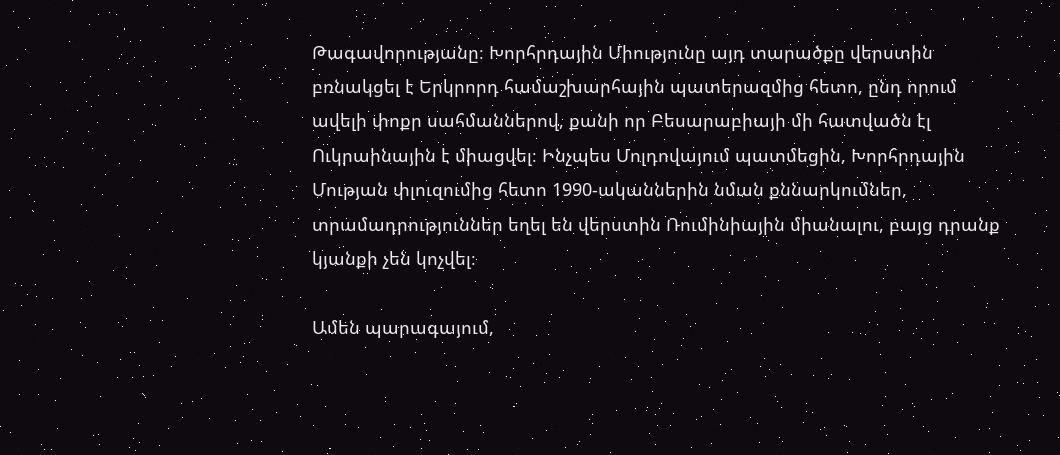Թագավորությանը։ Խորհրդային Միությունը այդ տարածքը վերստին բռնակցել է Երկրորդ համաշխարհային պատերազմից հետո, ընդ որում ավելի փոքր սահմաններով, քանի որ Բեսարաբիայի մի հատվածն էլ Ուկրաինային է միացվել։ Ինչպես Մոլդովայում պատմեցին, Խորհրդային Մության փլուզումից հետո 1990-ականներին նման քննարկումներ, տրամադրություններ եղել են վերստին Ռումինիային միանալու, բայց դրանք կյանքի չեն կոչվել։

Ամեն պարագայում,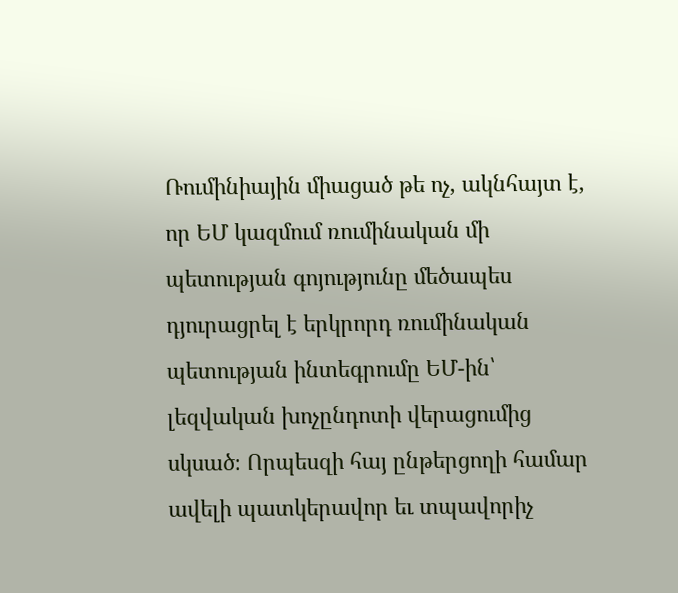Ռումինիային միացած թե ոչ, ակնհայտ է, որ ԵՄ կազմում ռումինական մի պետության գոյությունը մեծապես դյուրացրել է երկրորդ ռումինական պետության ինտեգրումը ԵՄ-ին՝ լեզվական խոչընդոտի վերացումից սկսած։ Որպեսզի հայ ընթերցողի համար ավելի պատկերավոր եւ տպավորիչ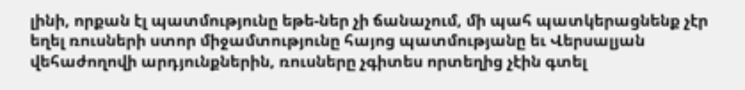լինի, որքան էլ պատմությունը եթե-ներ չի ճանաչում, մի պահ պատկերացնենք չէր եղել ռուսների ստոր միջամտությունը հայոց պատմությանը եւ Վերսալյան վեհաժողովի արդյունքներին, ռուսները չգիտես որտեղից չէին գտել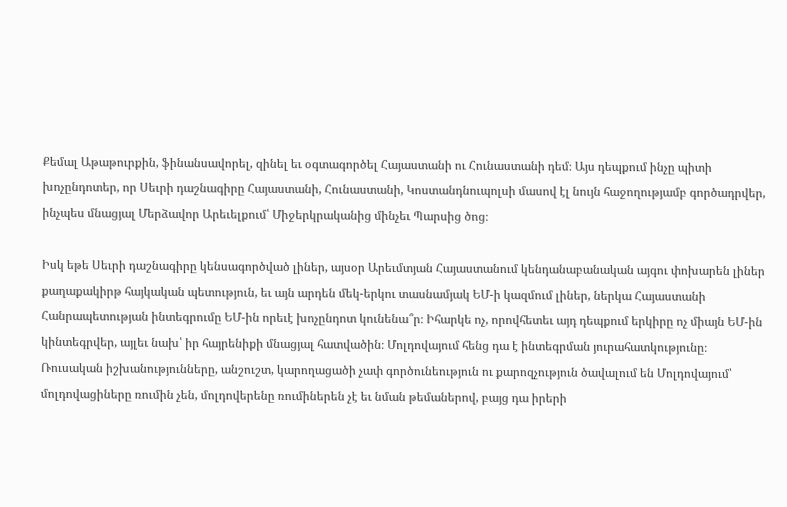Քեմալ Աթաթուրքին, ֆինանսավորել, զինել եւ օգտագործել Հայաստանի ու Հունաստանի դեմ։ Այս դեպքում ինչը պիտի խոչընդոտեր, որ Սեւրի դաշնագիրը Հայաստանի, Հունաստանի, Կոստանդնուպոլսի մասով էլ նույն հաջողությամբ գործադրվեր, ինչպես մնացյալ Մերձավոր Արեւելքում՝ Միջերկրականից մինչեւ Պարսից ծոց։

Իսկ եթե Սեւրի դաշնագիրը կենսագործված լիներ, այսօր Արեւմտյան Հայաստանում կենդանաբանական այգու փոխարեն լիներ քաղաքակիրթ հայկական պետություն, եւ այն արդեն մեկ-երկու տասնամյակ ԵՄ-ի կազմում լիներ, ներկա Հայաստանի Հանրապետության ինտեգրումը ԵՄ-ին որեւէ խոչընդոտ կունենա՞ր։ Իհարկե ոչ, որովհետեւ այդ դեպքում երկիրը ոչ միայն ԵՄ-ին կինտեգրվեր, այլեւ նախ՝ իր հայրենիքի մնացյալ հատվածին։ Մոլդովայում հենց դա է ինտեգրման յուրահատկությունը։ Ռուսական իշխանությունները, անշուշտ, կարողացածի չափ գործունեություն ու քարոզչություն ծավալում են Մոլդովայում՝ մոլդովացիները ռումին չեն, մոլդովերենը ռումիներեն չէ եւ նման թեմաներով, բայց դա իրերի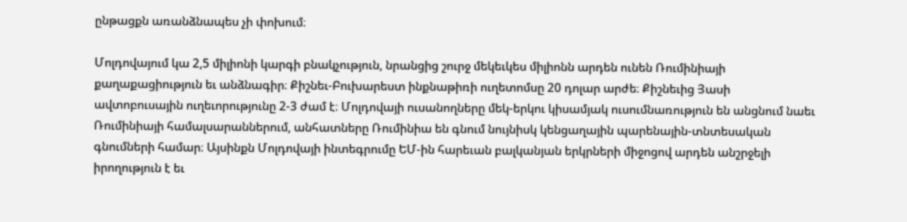ընթացքն առանձնապես չի փոխում։

Մոլդովայում կա 2,5 միլիոնի կարգի բնակչություն, նրանցից շուրջ մեկեւկես միլիոնն արդեն ունեն Ռումինիայի քաղաքացիություն եւ անձնագիր։ Քիշնեւ-Բուխարեստ ինքնաթիռի ուղետոմսը 20 դոլար արժե։ Քիշնեւից Յասի ավտոբուսային ուղեւորությունը 2-3 ժամ է։ Մոլդովայի ուսանողները մեկ-երկու կիսամյակ ուսումնառություն են անցնում նաեւ Ռումինիայի համալսարաններում, անհատները Ռումինիա են գնում նույնիսկ կենցաղային պարենային-տնտեսական գնումների համար։ Այսինքն Մոլդովայի ինտեգրումը ԵՄ-ին հարեւան բալկանյան երկրների միջոցով արդեն անշրջելի իրողություն է եւ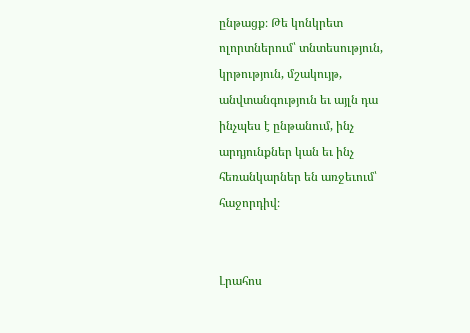ընթացք։ Թե կոնկրետ ոլորտներում՝ տնտեսություն, կրթություն, մշակույթ, անվտանգություն եւ այլն դա ինչպես է ընթանում, ինչ արդյունքներ կան եւ ինչ հեռանկարներ են առջեւում՝ հաջորդիվ։


Լրահոս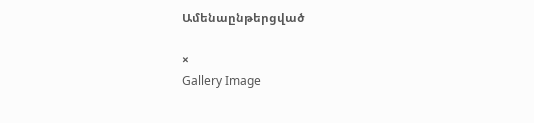Ամենաընթերցված

×
Gallery Image